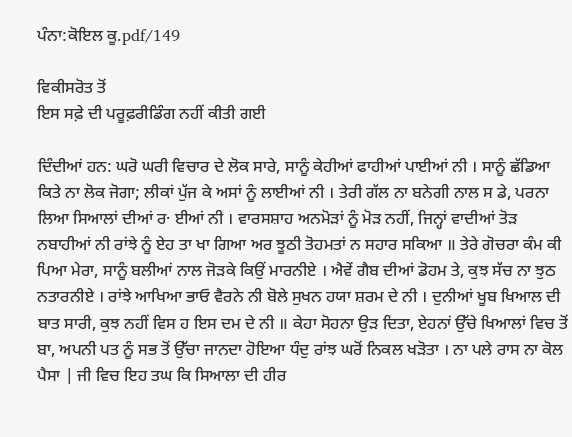ਪੰਨਾ:ਕੋਇਲ ਕੂ.pdf/149

ਵਿਕੀਸਰੋਤ ਤੋਂ
ਇਸ ਸਫ਼ੇ ਦੀ ਪਰੂਫ਼ਰੀਡਿੰਗ ਨਹੀਂ ਕੀਤੀ ਗਈ

ਦਿੰਦੀਆਂ ਹਨ: ਘਰੋ ਘਰੀ ਵਿਚਾਰ ਦੇ ਲੋਕ ਸਾਰੇ, ਸਾਨੂੰ ਕੇਹੀਆਂ ਫਾਹੀਆਂ ਪਾਈਆਂ ਨੀ । ਸਾਨੂੰ ਛੱਡਿਆ ਕਿਤੇ ਨਾ ਲੋਕ ਜੋਗਾ; ਲੀਕਾਂ ਪੁੱਜ ਕੇ ਅਸਾਂ ਨੂੰ ਲਾਈਆਂ ਨੀ । ਤੇਰੀ ਗੱਲ ਨਾ ਬਨੇਗੀ ਨਾਲ ਸ ਡੇ, ਪਰਨਾ ਲਿਆ ਸਿਆਲਾਂ ਦੀਆਂ ਰ· ਈਆਂ ਨੀ । ਵਾਰਸਸ਼ਾਹ ਅਨਮੋੜਾਂ ਨੂੰ ਮੋੜ ਨਹੀਂ, ਜਿਨ੍ਹਾਂ ਵਾਦੀਆਂ ਤੋੜ ਨਬਾਹੀਆਂ ਨੀ ਰਾਂਝੇ ਨੂੰ ਏਹ ਤਾ ਖਾ ਗਿਆ ਅਰ ਝੂਠੀ ਤੋਹਮਤਾਂ ਨ ਸਹਾਰ ਸਕਿਆ ॥ ਤੇਰੇ ਗੋਚਰਾ ਕੰਮ ਕੀ ਪਿਆ ਮੇਰਾ, ਸਾਨੂੰ ਬਲੀਆਂ ਨਾਲ ਜੋੜਕੇ ਕਿਉਂ ਮਾਰਨੀਏ । ਐਵੇਂ ਗੈਬ ਦੀਆਂ ਡੋਹਮ ਤੇ, ਕੁਝ ਸੱਚ ਨਾ ਝੁਠ ਨਤਾਰਨੀਏ । ਰਾਂਝੇ ਆਖਿਆ ਭਾਓ ਵੈਰਨੇ ਨੀ ਬੋਲੇ ਸੁਖਨ ਹਯਾ ਸ਼ਰਮ ਦੇ ਨੀ । ਦੁਨੀਆਂ ਖੂਬ ਖਿਆਲ ਦੀ ਬਾਤ ਸਾਰੀ, ਕੁਝ ਨਹੀਂ ਵਿਸ ਹ ਇਸ ਦਮ ਦੇ ਨੀ ॥ ਕੇਹਾ ਸੋਹਨਾ ਉੜ ਦਿਤਾ, ਏਹਨਾਂ ਉੱਚੇ ਖਿਆਲਾਂ ਵਿਚ ਤੋਂ ਬਾ, ਅਪਨੀ ਪਤ ਨੂੰ ਸਭ ਤੋਂ ਉੱਚਾ ਜਾਨਦਾ ਹੋਇਆ ਧੰਦੁ ਰਾਂਝ ਘਰੋਂ ਨਿਕਲ ਖੜੋਤਾ । ਨਾ ਪਲੇ ਰਾਸ ਨਾ ਕੋਲ ਪੈਸਾ | ਜੀ ਵਿਚ ਇਹ ਤਘ ਕਿ ਸਿਆਲਾ ਦੀ ਹੀਰ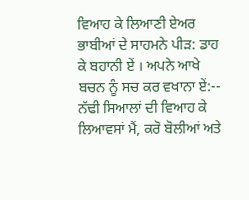ਵਿਆਹ ਕੇ ਲਿਆਣੀ ਏਅਰ ਭਾਬੀਆਂ ਦੇ ਸਾਹਮਨੇ ਪੀੜ: ਡਾਹ ਕੇ ਬਹਾਨੀ ਏਂ । ਅਪਨੇ ਆਖੇ ਬਚਨ ਨੂੰ ਸਚ ਕਰ ਵਖਾਨਾ ਏਂ:-- ਨੱਢੀ ਸਿਆਲਾਂ ਦੀ ਵਿਆਹ ਕੇ ਲਿਆਵਸਾਂ ਮੈਂ, ਕਰੋ ਬੋਲੀਆਂ ਅਤੇ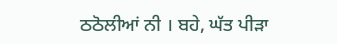ਠਠੋਲੀਆਂ ਨੀ । ਬਹੇ, ਘੱਤ ਪੀੜਾ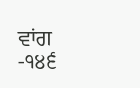ਵਾਂਗ -੧੪੬